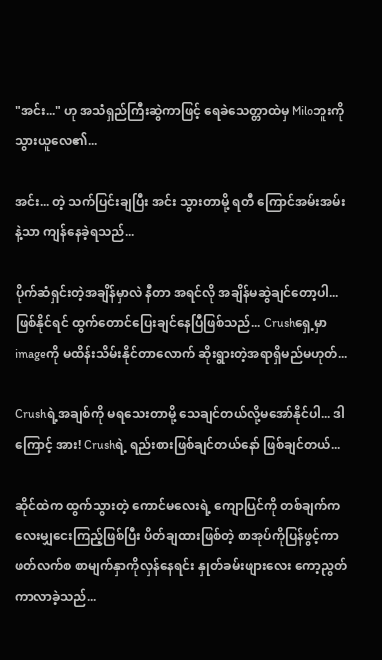"အင်း..." ဟု အသံရှည်ကြီးဆွဲကာဖြင့် ရေခဲသေတ္တာထဲမှ Miloဘူးကို သွားယူလေ၏...

အင်း... တဲ့ သက်ပြင်းချပြီး အင်း သွားတာမို့ ရတီ ကြောင်အမ်းအမ်းနဲ့သာ ကျန်နေခဲ့ရသည်...

ပိုက်ဆံရှင်းတဲ့အချိန်မှာလဲ နီတာ အရင်လို အချိန်မဆွဲချင်တော့ပါ... ဖြစ်နိုင်ရင် ထွက်တောင်ပြေးချင်နေပြီဖြစ်သည်... Crushရှေ့မှာ imageကို မထိန်းသိမ်းနိုင်တာလောက် ဆိုးရွားတဲ့အရာရှိမည်မဟုတ်...

Crushရဲ့အချစ်ကို မရသေးတာမို့ သေချင်တယ်လို့မအော်နိုင်ပါ... ဒါကြောင့် အား! Crushရဲ့ ရည်းစားဖြစ်ချင်တယ်နော် ဖြစ်ချင်တယ်...

ဆိုင်ထဲက ထွက်သွားတဲ့ ကောင်မလေးရဲ့ ကျောပြင်ကို တစ်ချက်ကလေးမျှငေးကြည့်ဖြစ်ပြီး ပိတ်ချထားဖြစ်တဲ့ စာအုပ်ကိုပြန်ဖွင့်ကာ ဖတ်လက်စ စာမျက်နှာကိုလှန်နေရင်း နှုတ်ခမ်းဖျားလေး ကော့ညွတ်ကာလာခဲ့သည်...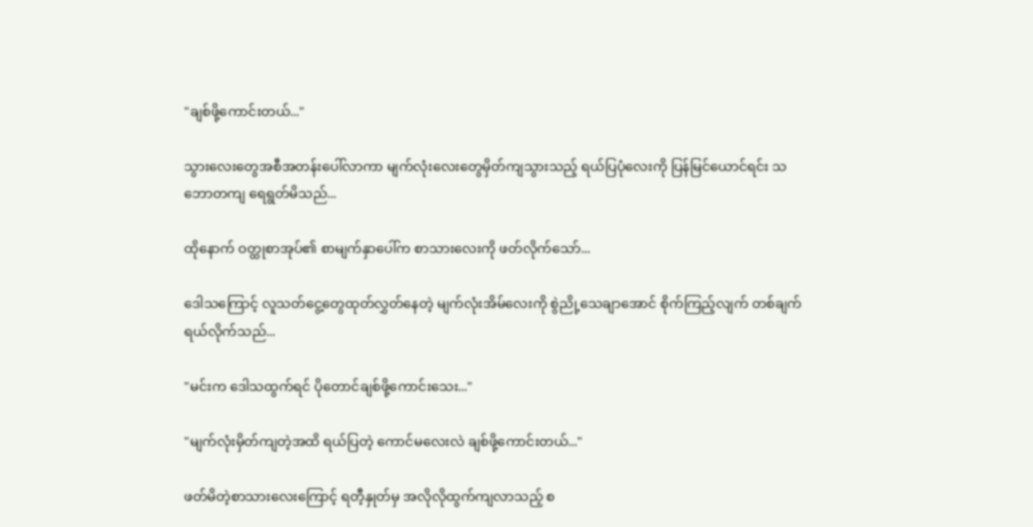"ချစ်ဖို့ကောင်းတယ်..."

သွားလေးတွေအစီအတန်းပေါ်လာကာ မျက်လုံးလေးတွေမှိတ်ကျသွားသည့် ရယ်ပြပုံလေးကို ပြန်မြင်ယောင်ရင်း သဘောတကျ ရေရွတ်မိသည်...

ထိုနောက် ဝတ္ထုစာအုပ်၏ စာမျက်နှာပေါ်က စာသားလေးကို ဖတ်လိုက်သော်...

ဒေါသကြောင့် လူသတ်ငွေ့တွေထုတ်လွှတ်နေတဲ့ မျက်လုံးအိမ်လေးကို စွဲညို့သေချာအောင် စိုက်ကြည့်လျက် တစ်ချက်ရယ်လိုက်သည်...

"မင်းက ဒေါသထွက်ရင် ပိုတောင်ချစ်ဖို့ကောင်းသေး..."

"မျက်လုံးမှိတ်ကျတဲ့အထိ ရယ်ပြတဲ့ ကောင်မလေးလဲ ချစ်ဖို့ကောင်းတယ်..."

ဖတ်မိတဲ့စာသားလေးကြောင့် ရတီ့နှုတ်မှ အလိုလိုထွက်ကျလာသည့် စ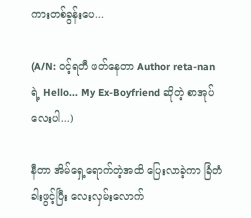ကားတစ်ခွန်းပေ...

(A/N: ဝင့်ရတီ ဖတ်နေတာ Author reta-nan ရဲ့ Hello... My Ex-Boyfriend ဆိုတဲ့ စာအုပ်လေးပါ...)

နီတာ အိမ်ရှေ့ရောက်တဲ့အထိ ပြေးလာခဲ့ကာ ခြံတံခါးဖွင့်ပြီး လေးလှမ်းလောက်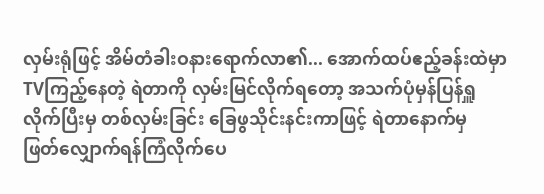လှမ်းရုံဖြင့် အိမ်တံခါးဝနားရောက်လာ၏... အောက်ထပ်ဧည့်ခန်းထဲမှာ TVကြည့်‌နေတဲ့ ရဲတာကို လှမ်းမြင်လိုက်ရတော့ အသက်ပုံမှန်ပြန်ရှူလိုက်ပြီးမှ တစ်လှမ်းခြင်း ခြေဖွသိုင်းနင်းကာဖြင့် ရဲတာနောက်မှ ဖြတ်လျှောက်ရန်ကြံလိုက်ပေ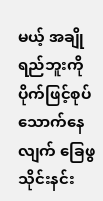မယ့် အချိုရည်ဘူးကို ပိုက်ဖြင့်စုပ်သောက်နေလျက် ခြေဖွသိုင်းနင်း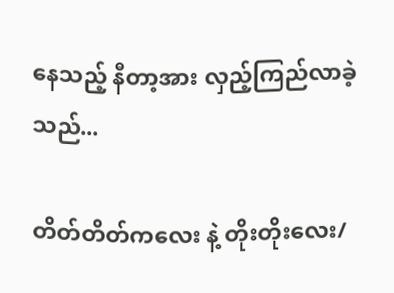နေသည့် နီတာ့အား လှည့်ကြည်လာခဲ့သည်...

တိတ်တိတ်ကလေး နဲ့ တိုးတိုးလေး/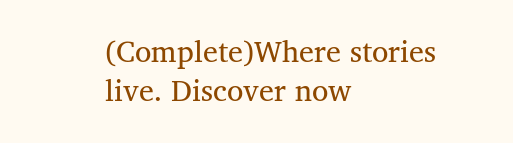(Complete)Where stories live. Discover now